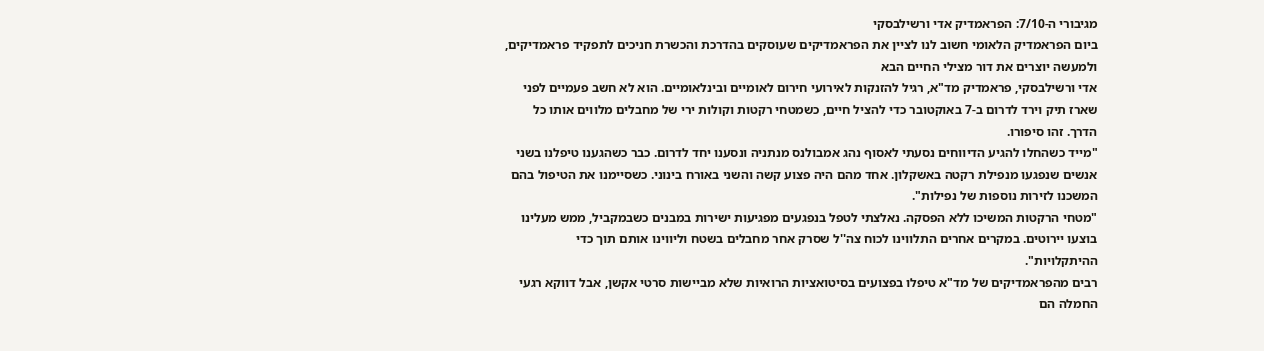מגיבורי ה-7/10: הפראמדיק אדי ורשילבסקי
ביום הפראמדיק הלאומי חשוב לנו לציין את הפראמדיקים שעוסקים בהדרכת והכשרת חניכים לתפקיד פראמדיקים, ולמעשה יוצרים את דור מצילי החיים הבא
אדי ורשילבסקי, פראמדיק מד"א, רגיל להזנקות לאירועי חירום לאומיים ובינלאומיים. הוא לא חשב פעמיים לפני שארז תיק וירד לדרום ב-7 באוקטובר כדי להציל חיים, כשמטחי רקטות וקולות ירי של מחבלים מלווים אותו כל הדרך. זהו סיפורו.
"מייד כשהחלו להגיע הדיווחים נסעתי לאסוף נהג אמבולנס מנתניה ונסענו יחד לדרום. כבר כשהגענו טיפלנו בשני אנשים שנפגעו מנפילת רקטה באשקלון. אחד מהם היה פצוע קשה והשני באורח בינוני. כשסיימנו את הטיפול בהם המשכנו לזירות נוספות של נפילות".
"מטחי הרקטות המשיכו ללא הפסקה. נאלצתי לטפל בנפגעים מפגיעות ישירות במבנים כשבמקביל, ממש מעלינו בוצעו יירוטים. במקרים אחרים התלווינו לכוח צה''ל שסרק אחר מחבלים בשטח וליווינו אותם תוך כדי ההיתקלויות".
רבים מהפראמדיקים של מד"א טיפלו בפצועים בסיטואציות הרואיות שלא מביישות סרטי אקשן, אבל דווקא רגעי החמלה הם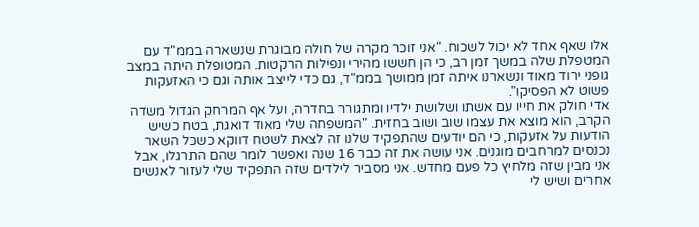אלו שאף אחד לא יכול לשכוח. "אני זוכר מקרה של חולה מבוגרת שנשארה בממ"ד עם המטפלת שלה במשך זמן רב, כי הן חששו מהירי ונפילות הרקטות. המטופלת היתה במצב גופני ירוד מאוד ונשארנו איתה זמן ממושך בממ"ד, גם כדי לייצב אותה וגם כי האזעקות פשוט לא הפסיקו".
אדי חולק את חייו עם אשתו ושלושת ילדיו ומתגורר בחדרה, ועל אף המרחק הגדול משדה הקרב, הוא מוצא את עצמו שוב ושוב בחזית. "המשפחה שלי מאוד דואגת, בטח כשיש הודעות על אזעקות, כי הם יודעים שהתפקיד שלנו זה לצאת לשטח דווקא כשכל השאר נכנסים למרחבים מוגנים. אני עושה את זה כבר 16 שנה ואפשר לומר שהם התרגלו, אבל אני מבין שזה מלחיץ כל פעם מחדש. אני מסביר לילדים שזה התפקיד שלי לעזור לאנשים אחרים ושיש לי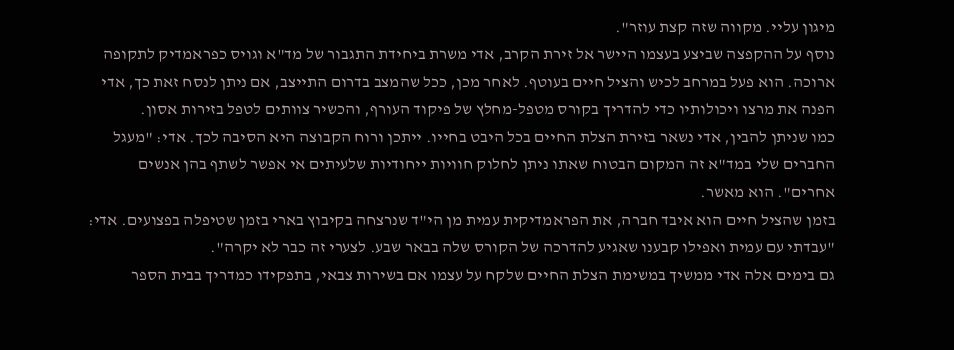מיגון עליי. מקווה שזה קצת עוזר".
נוסף על ההקפצה שביצע בעצמו היישר אל זירת הקרב, אדי משרת ביחידת התגבור של מד"א וגויס כפראמדיק לתקופה ארוכה. הוא פעל במרחב לכיש והציל חיים בעוטף. לאחר מכן, ככל שהמצב בדרום התייצב, אם ניתן לנסח זאת כך, אדי הפנה את מרצו ויכולותיו כדי להדריך בקורס מטפל-מחלץ של פיקוד העורף, והכשיר צוותים לטפל בזירות אסון.
כמו שניתן להבין, אדי נשאר בזירת הצלת החיים בכל היבט בחייו. ייתכן ורוח הקבוצה היא הסיבה לכך. אדי: "מעגל החברים שלי במד"א זה המקום הבטוח שאתו ניתן לחלוק חוויות ייחודיות שלעיתים אי אפשר לשתף בהן אנשים אחרים". הוא מאשר.
בזמן שהציל חיים הוא איבד חברה, את הפראמדיקית עמית מן הי"ד שנרצחה בקיבוץ בארי בזמן שטיפלה בפצועים. אדי: "עבדתי עם עמית ואפילו קבענו שאגיע להדרכה של הקורס שלה בבאר שבע. לצערי זה כבר לא יקרה".
גם בימים אלה אדי ממשיך במשימת הצלת החיים שלקח על עצמו אם בשירות צבאי, בתפקידו כמדריך בבית הספר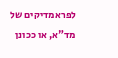לפראמדיקים של מד"א, או ככונן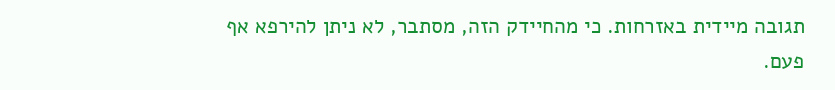תגובה מיידית באזרחות. כי מהחיידק הזה, מסתבר, לא ניתן להירפא אף פעם.